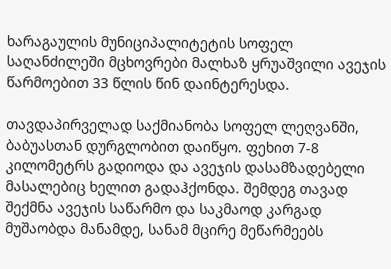ხარაგაულის მუნიციპალიტეტის სოფელ საღანძილეში მცხოვრები მალხაზ ყრუაშვილი ავეჯის წარმოებით 33 წლის წინ დაინტერესდა.

თავდაპირველად საქმიანობა სოფელ ლეღვანში, ბაბუასთან დურგლობით დაიწყო. ფეხით 7-8 კილომეტრს გადიოდა და ავეჯის დასამზადებელი მასალებიც ხელით გადაჰქონდა. შემდეგ თავად შექმნა ავეჯის საწარმო და საკმაოდ კარგად მუშაობდა მანამდე, სანამ მცირე მეწარმეებს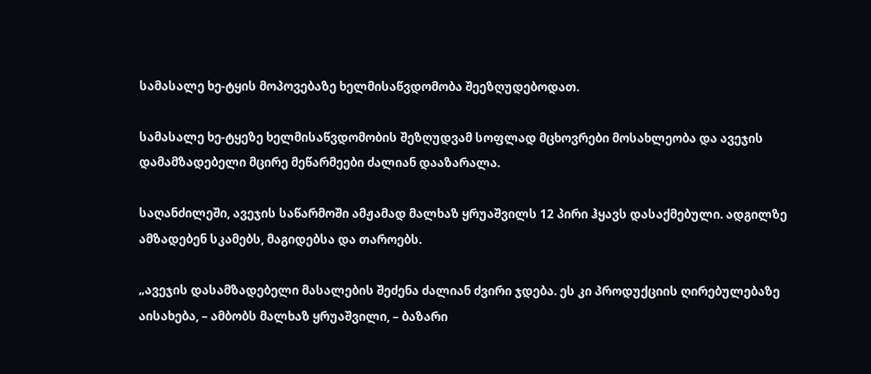სამასალე ხე-ტყის მოპოვებაზე ხელმისაწვდომობა შეეზღუდებოდათ.

სამასალე ხე-ტყეზე ხელმისაწვდომობის შეზღუდვამ სოფლად მცხოვრები მოსახლეობა და ავეჯის დამამზადებელი მცირე მეწარმეები ძალიან დააზარალა.

საღანძილეში, ავეჯის საწარმოში ამჟამად მალხაზ ყრუაშვილს 12 პირი ჰყავს დასაქმებული. ადგილზე ამზადებენ სკამებს, მაგიდებსა და თაროებს.

„ავეჯის დასამზადებელი მასალების შეძენა ძალიან ძვირი ჯდება. ეს კი პროდუქციის ღირებულებაზე აისახება, – ამბობს მალხაზ ყრუაშვილი, – ბაზარი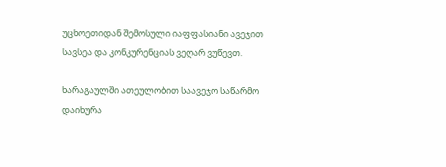უცხოეთიდან შემოსული იაფფასიანი ავეჯით სავსეა და კონკურენციას ვეღარ ვუწევთ.

ხარაგაულში ათეულობით საავეჯო საწარმო დაიხურა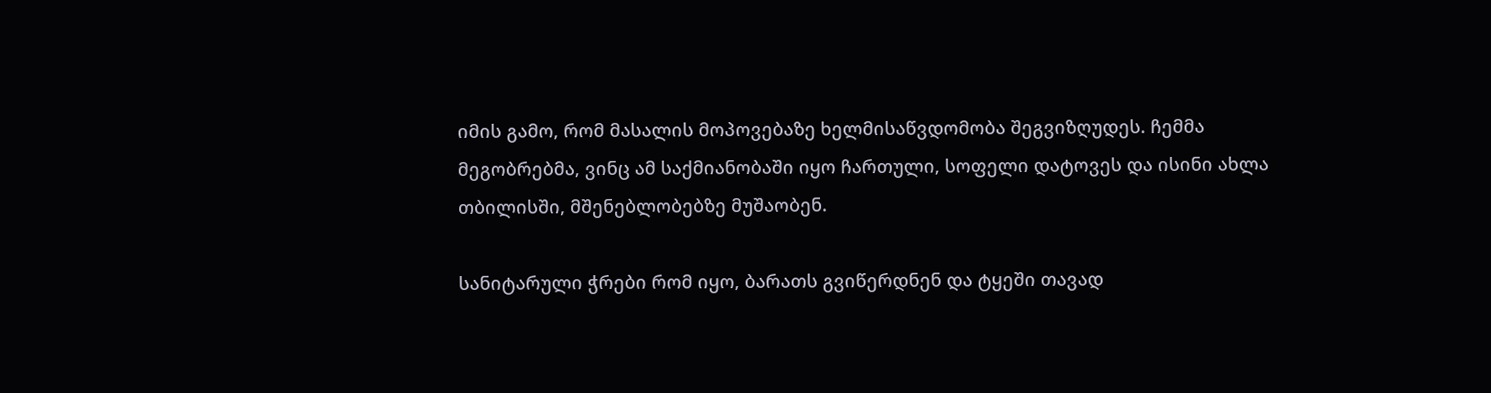იმის გამო, რომ მასალის მოპოვებაზე ხელმისაწვდომობა შეგვიზღუდეს. ჩემმა მეგობრებმა, ვინც ამ საქმიანობაში იყო ჩართული, სოფელი დატოვეს და ისინი ახლა თბილისში, მშენებლობებზე მუშაობენ.

სანიტარული ჭრები რომ იყო, ბარათს გვიწერდნენ და ტყეში თავად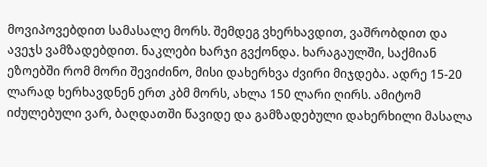მოვიპოვებდით სამასალე მორს. შემდეგ ვხერხავდით, ვაშრობდით და ავეჯს ვამზადებდით. ნაკლები ხარჯი გვქონდა. ხარაგაულში, საქმიან ეზოებში რომ მორი შევიძინო, მისი დახერხვა ძვირი მიჯდება. ადრე 15-20 ლარად ხერხავდნენ ერთ კბმ მორს, ახლა 150 ლარი ღირს. ამიტომ იძულებული ვარ, ბაღდათში წავიდე და გამზადებული დახერხილი მასალა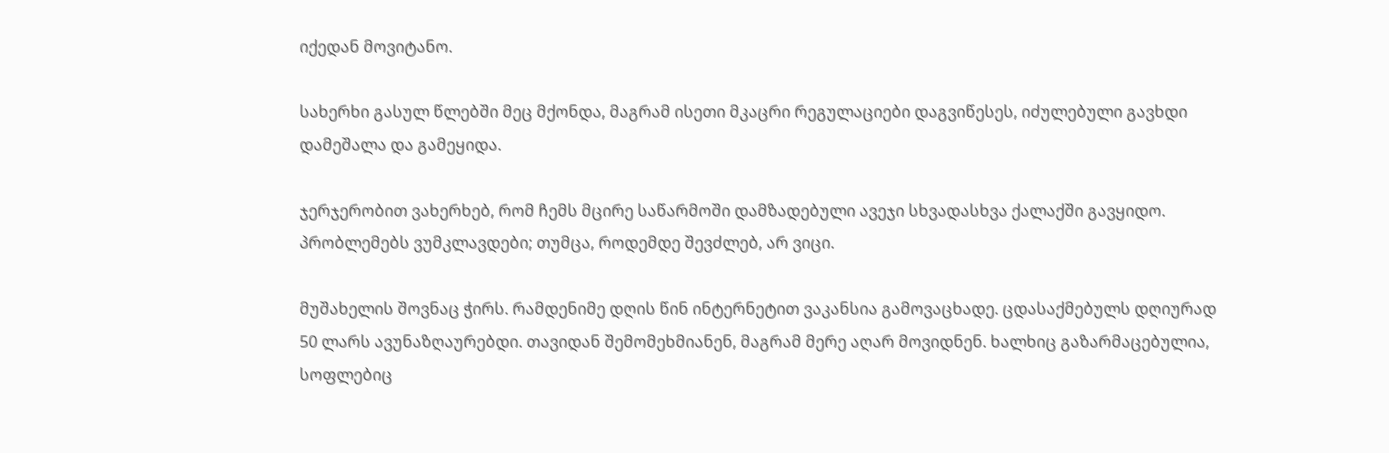იქედან მოვიტანო.

სახერხი გასულ წლებში მეც მქონდა, მაგრამ ისეთი მკაცრი რეგულაციები დაგვიწესეს, იძულებული გავხდი დამეშალა და გამეყიდა.

ჯერჯერობით ვახერხებ, რომ ჩემს მცირე საწარმოში დამზადებული ავეჯი სხვადასხვა ქალაქში გავყიდო. პრობლემებს ვუმკლავდები; თუმცა, როდემდე შევძლებ, არ ვიცი.

მუშახელის შოვნაც ჭირს. რამდენიმე დღის წინ ინტერნეტით ვაკანსია გამოვაცხადე. ცდასაქმებულს დღიურად 50 ლარს ავუნაზღაურებდი. თავიდან შემომეხმიანენ, მაგრამ მერე აღარ მოვიდნენ. ხალხიც გაზარმაცებულია, სოფლებიც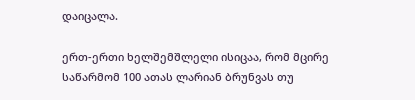დაიცალა.

ერთ-ერთი ხელშემშლელი ისიცაა, რომ მცირე საწარმომ 100 ათას ლარიან ბრუნვას თუ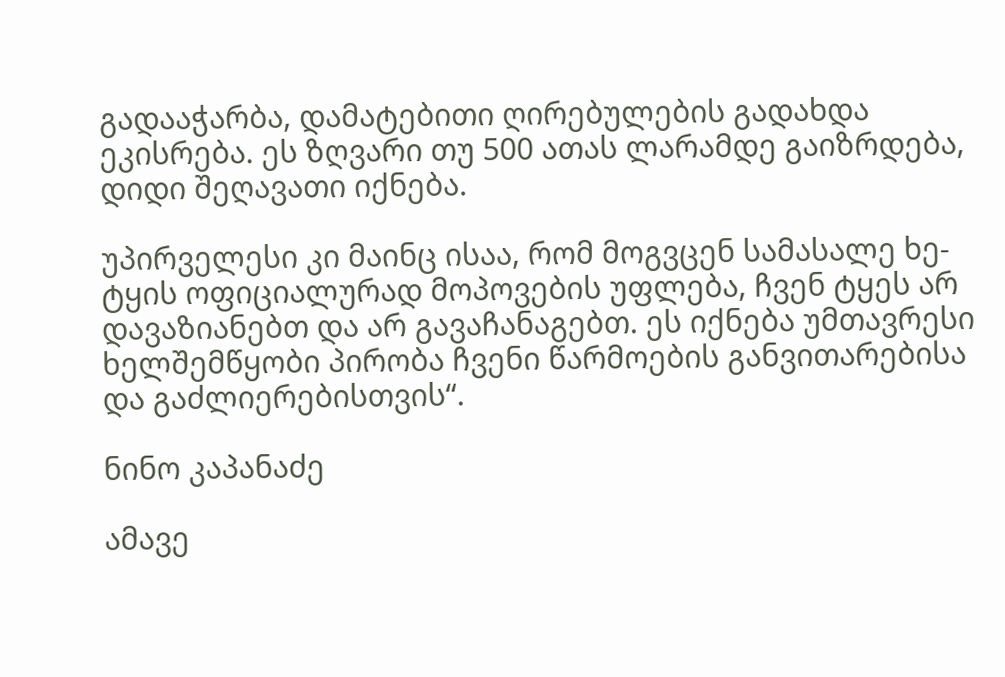გადააჭარბა, დამატებითი ღირებულების გადახდა ეკისრება. ეს ზღვარი თუ 500 ათას ლარამდე გაიზრდება, დიდი შეღავათი იქნება.

უპირველესი კი მაინც ისაა, რომ მოგვცენ სამასალე ხე-ტყის ოფიციალურად მოპოვების უფლება, ჩვენ ტყეს არ დავაზიანებთ და არ გავაჩანაგებთ. ეს იქნება უმთავრესი ხელშემწყობი პირობა ჩვენი წარმოების განვითარებისა და გაძლიერებისთვის“.

ნინო კაპანაძე

ამავე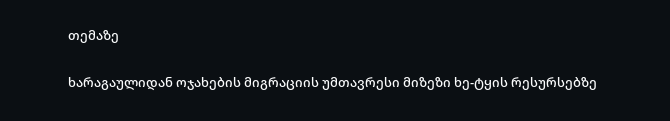თემაზე

ხარაგაულიდან ოჯახების მიგრაციის უმთავრესი მიზეზი ხე-ტყის რესურსებზე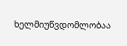ხელმიუწვდომლობაა